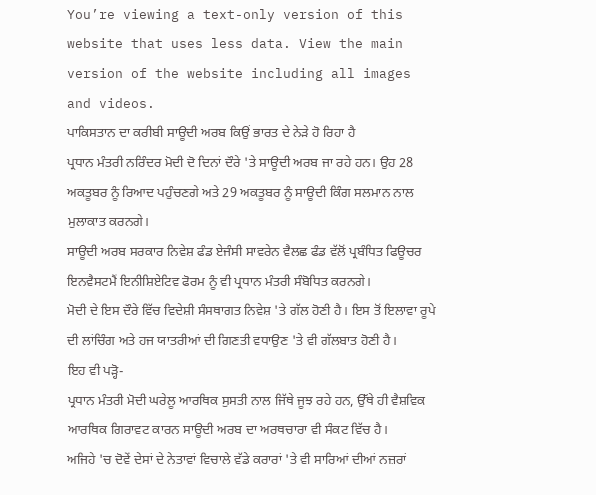You’re viewing a text-only version of this website that uses less data. View the main version of the website including all images and videos.
ਪਾਕਿਸਤਾਨ ਦਾ ਕਰੀਬੀ ਸਾਊਦੀ ਅਰਬ ਕਿਉਂ ਭਾਰਤ ਦੇ ਨੇੜੇ ਹੋ ਰਿਹਾ ਹੈ
ਪ੍ਰਧਾਨ ਮੰਤਰੀ ਨਰਿੰਦਰ ਮੋਦੀ ਦੋ ਦਿਨਾਂ ਦੌਰੇ 'ਤੇ ਸਾਊਦੀ ਅਰਬ ਜਾ ਰਹੇ ਹਨ। ਉਹ 28 ਅਕਤੂਬਰ ਨੂੰ ਰਿਆਦ ਪਹੁੰਚਣਗੇ ਅਤੇ 29 ਅਕਤੂਬਰ ਨੂੰ ਸਾਊਦੀ ਕਿੰਗ ਸਲਮਾਨ ਨਾਲ ਮੁਲਾਕਾਤ ਕਰਨਗੇ।
ਸਾਊਦੀ ਅਰਬ ਸਰਕਾਰ ਨਿਵੇਸ਼ ਫੰਡ ਏਜੰਸੀ ਸਾਵਰੇਨ ਵੈਲਛ ਫੰਡ ਵੱਲੋਂ ਪ੍ਰਬੰਧਿਤ ਫਿਊਚਰ ਇਨਵੈਸਟਮੈਂ ਇਨੀਸ਼ਿਏਟਿਵ ਫੋਰਮ ਨੂੰ ਵੀ ਪ੍ਰਧਾਨ ਮੰਤਰੀ ਸੰਬੋਧਿਤ ਕਰਨਗੇ।
ਮੋਦੀ ਦੇ ਇਸ ਦੌਰੇ ਵਿੱਚ ਵਿਦੇਸ਼ੀ ਸੰਸਥਾਗਤ ਨਿਵੇਸ਼ 'ਤੇ ਗੱਲ ਹੋਣੀ ਹੈ। ਇਸ ਤੋਂ ਇਲਾਵਾ ਰੂਪੇ ਦੀ ਲਾਂਚਿੰਗ ਅਤੇ ਹਜ ਯਾਤਰੀਆਂ ਦੀ ਗਿਣਤੀ ਵਧਾਉਣ 'ਤੇ ਵੀ ਗੱਲਬਾਤ ਹੋਣੀ ਹੈ।
ਇਹ ਵੀ ਪੜ੍ਹੋ-
ਪ੍ਰਧਾਨ ਮੰਤਰੀ ਮੋਦੀ ਘਰੇਲੂ ਆਰਥਿਕ ਸੁਸਤੀ ਨਾਲ ਜਿੱਥੇ ਜੂਝ ਰਹੇ ਹਨ, ਉੱਥੇ ਹੀ ਵੈਸ਼ਵਿਕ ਆਰਥਿਕ ਗਿਰਾਵਟ ਕਾਰਨ ਸਾਊਦੀ ਅਰਬ ਦਾ ਅਰਥਚਾਰਾ ਵੀ ਸੰਕਟ ਵਿੱਚ ਹੈ।
ਅਜਿਹੇ 'ਚ ਦੋਵੇਂ ਦੇਸਾਂ ਦੇ ਨੇਤਾਵਾਂ ਵਿਚਾਲੇ ਵੱਡੇ ਕਰਾਰਾਂ 'ਤੇ ਵੀ ਸਾਰਿਆਂ ਦੀਆਂ ਨਜ਼ਰਾਂ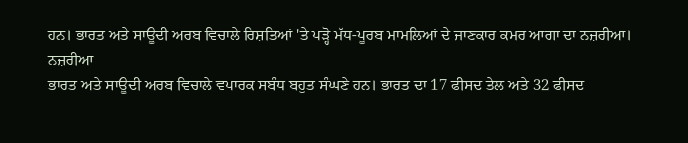ਹਨ। ਭਾਰਤ ਅਤੇ ਸਾਊਦੀ ਅਰਬ ਵਿਚਾਲੇ ਰਿਸ਼ਤਿਆਂ 'ਤੇ ਪੜ੍ਹੋ ਮੱਧ-ਪੂਰਬ ਮਾਮਲਿਆਂ ਦੇ ਜਾਣਕਾਰ ਕਮਰ ਆਗਾ ਦਾ ਨਜ਼ਰੀਆ।
ਨਜ਼ਰੀਆ
ਭਾਰਤ ਅਤੇ ਸਾਊਦੀ ਅਰਬ ਵਿਚਾਲੇ ਵਪਾਰਕ ਸਬੰਧ ਬਹੁਤ ਸੰਘਣੇ ਹਨ। ਭਾਰਤ ਦਾ 17 ਫੀਸਦ ਤੇਲ ਅਤੇ 32 ਫੀਸਦ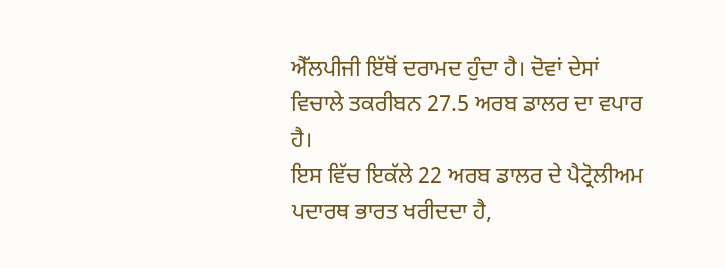ਐੱਲਪੀਜੀ ਇੱਥੋਂ ਦਰਾਮਦ ਹੁੰਦਾ ਹੈ। ਦੋਵਾਂ ਦੇਸਾਂ ਵਿਚਾਲੇ ਤਕਰੀਬਨ 27.5 ਅਰਬ ਡਾਲਰ ਦਾ ਵਪਾਰ ਹੈ।
ਇਸ ਵਿੱਚ ਇਕੱਲੇ 22 ਅਰਬ ਡਾਲਰ ਦੇ ਪੈਟ੍ਰੋਲੀਅਮ ਪਦਾਰਥ ਭਾਰਤ ਖਰੀਦਦਾ ਹੈ,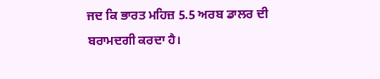ਜਦ ਕਿ ਭਾਰਤ ਮਹਿਜ਼ 5.5 ਅਰਬ ਡਾਲਰ ਦੀ ਬਰਾਮਦਗੀ ਕਰਦਾ ਹੈ।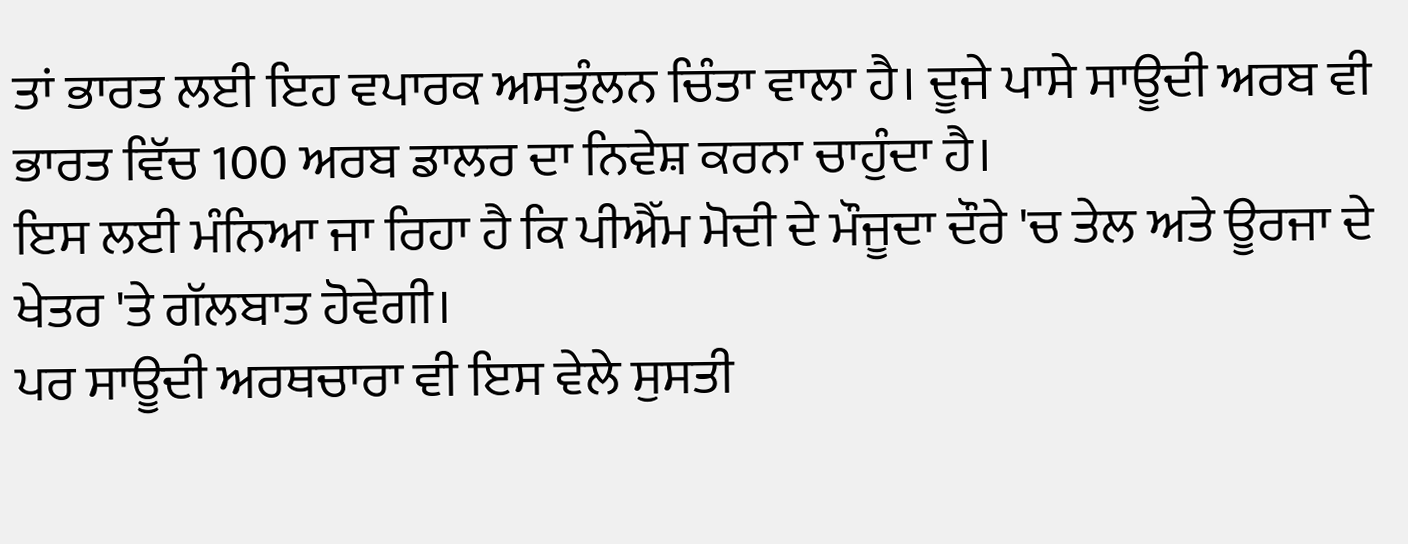ਤਾਂ ਭਾਰਤ ਲਈ ਇਹ ਵਪਾਰਕ ਅਸਤੁੰਲਨ ਚਿੰਤਾ ਵਾਲਾ ਹੈ। ਦੂਜੇ ਪਾਸੇ ਸਾਊਦੀ ਅਰਬ ਵੀ ਭਾਰਤ ਵਿੱਚ 100 ਅਰਬ ਡਾਲਰ ਦਾ ਨਿਵੇਸ਼ ਕਰਨਾ ਚਾਹੁੰਦਾ ਹੈ।
ਇਸ ਲਈ ਮੰਨਿਆ ਜਾ ਰਿਹਾ ਹੈ ਕਿ ਪੀਐੱਮ ਮੋਦੀ ਦੇ ਮੌਜੂਦਾ ਦੌਰੇ 'ਚ ਤੇਲ ਅਤੇ ਊਰਜਾ ਦੇ ਖੇਤਰ 'ਤੇ ਗੱਲਬਾਤ ਹੋਵੇਗੀ।
ਪਰ ਸਾਊਦੀ ਅਰਥਚਾਰਾ ਵੀ ਇਸ ਵੇਲੇ ਸੁਸਤੀ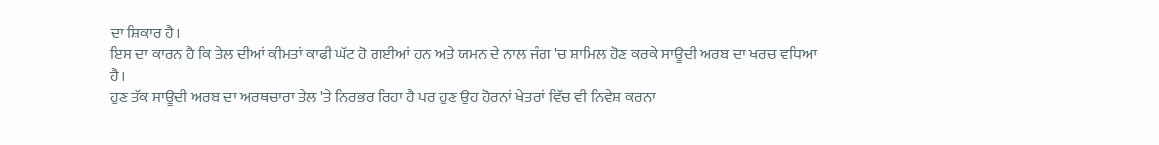ਦਾ ਸ਼ਿਕਾਰ ਹੈ।
ਇਸ ਦਾ ਕਾਰਨ ਹੈ ਕਿ ਤੇਲ ਦੀਆਂ ਕੀਮਤਾਂ ਕਾਫੀ ਘੱਟ ਹੋ ਗਈਆਂ ਹਨ ਅਤੇ ਯਮਨ ਦੇ ਨਾਲ ਜੰਗ 'ਚ ਸ਼ਾਮਿਲ ਹੋਣ ਕਰਕੇ ਸਾਊਦੀ ਅਰਬ ਦਾ ਖਰਚ ਵਧਿਆ ਹੈ।
ਹੁਣ ਤੱਕ ਸਾਊਦੀ ਅਰਬ ਦਾ ਅਰਥਚਾਰਾ ਤੇਲ 'ਤੇ ਨਿਰਭਰ ਰਿਹਾ ਹੈ ਪਰ ਹੁਣ ਉਹ ਹੋਰਨਾਂ ਖੇਤਰਾਂ ਵਿੱਚ ਵੀ ਨਿਵੇਸ਼ ਕਰਨਾ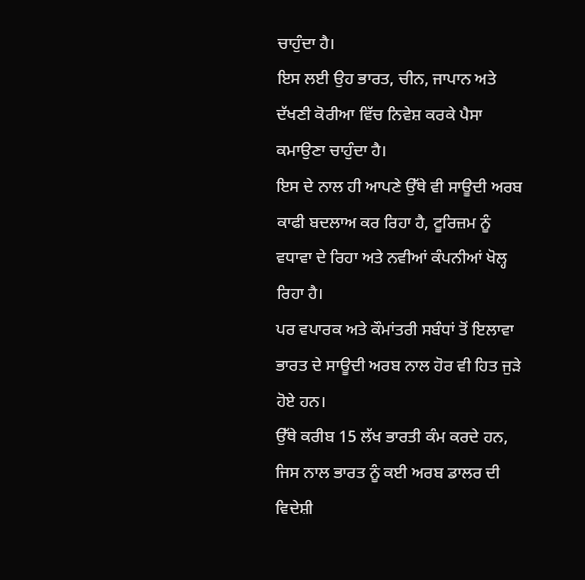ਚਾਹੁੰਦਾ ਹੈ।
ਇਸ ਲਈ ਉਹ ਭਾਰਤ, ਚੀਨ, ਜਾਪਾਨ ਅਤੇ ਦੱਖਣੀ ਕੋਰੀਆ ਵਿੱਚ ਨਿਵੇਸ਼ ਕਰਕੇ ਪੈਸਾ ਕਮਾਉਣਾ ਚਾਹੁੰਦਾ ਹੈ।
ਇਸ ਦੇ ਨਾਲ ਹੀ ਆਪਣੇ ਉੱਥੇ ਵੀ ਸਾਊਦੀ ਅਰਬ ਕਾਫੀ ਬਦਲਾਅ ਕਰ ਰਿਹਾ ਹੈ, ਟੂਰਿਜ਼ਮ ਨੂੰ ਵਧਾਵਾ ਦੇ ਰਿਹਾ ਅਤੇ ਨਵੀਆਂ ਕੰਪਨੀਆਂ ਖੋਲ੍ਹ ਰਿਹਾ ਹੈ।
ਪਰ ਵਪਾਰਕ ਅਤੇ ਕੌਮਾਂਤਰੀ ਸਬੰਧਾਂ ਤੋਂ ਇਲਾਵਾ ਭਾਰਤ ਦੇ ਸਾਊਦੀ ਅਰਬ ਨਾਲ ਹੋਰ ਵੀ ਹਿਤ ਜੁੜੇ ਹੋਏ ਹਨ।
ਉੱਥੇ ਕਰੀਬ 15 ਲੱਖ ਭਾਰਤੀ ਕੰਮ ਕਰਦੇ ਹਨ, ਜਿਸ ਨਾਲ ਭਾਰਤ ਨੂੰ ਕਈ ਅਰਬ ਡਾਲਰ ਦੀ ਵਿਦੇਸ਼ੀ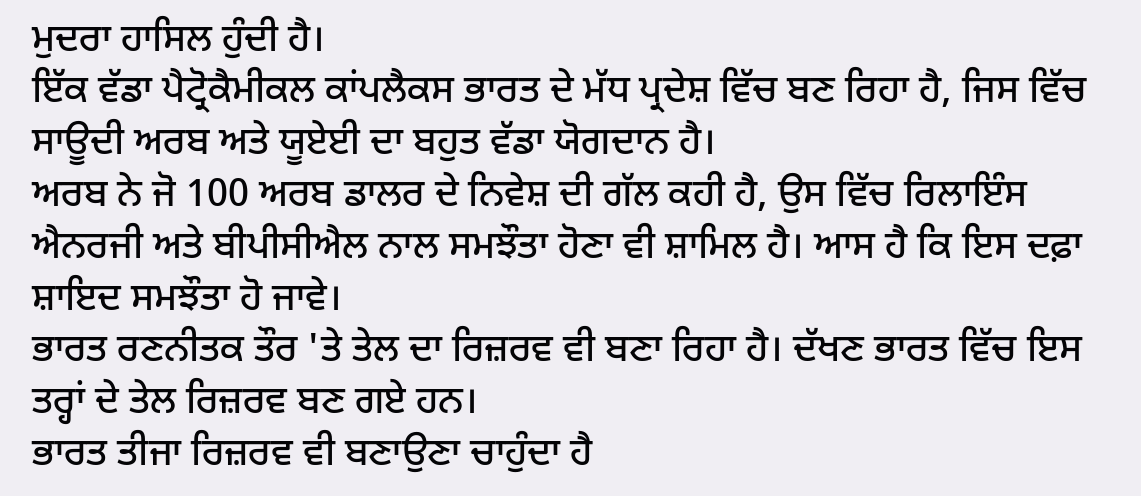ਮੁਦਰਾ ਹਾਸਿਲ ਹੁੰਦੀ ਹੈ।
ਇੱਕ ਵੱਡਾ ਪੈਟ੍ਰੋਕੈਮੀਕਲ ਕਾਂਪਲੈਕਸ ਭਾਰਤ ਦੇ ਮੱਧ ਪ੍ਰਦੇਸ਼ ਵਿੱਚ ਬਣ ਰਿਹਾ ਹੈ, ਜਿਸ ਵਿੱਚ ਸਾਊਦੀ ਅਰਬ ਅਤੇ ਯੂਏਈ ਦਾ ਬਹੁਤ ਵੱਡਾ ਯੋਗਦਾਨ ਹੈ।
ਅਰਬ ਨੇ ਜੋ 100 ਅਰਬ ਡਾਲਰ ਦੇ ਨਿਵੇਸ਼ ਦੀ ਗੱਲ ਕਹੀ ਹੈ, ਉਸ ਵਿੱਚ ਰਿਲਾਇੰਸ ਐਨਰਜੀ ਅਤੇ ਬੀਪੀਸੀਐਲ ਨਾਲ ਸਮਝੌਤਾ ਹੋਣਾ ਵੀ ਸ਼ਾਮਿਲ ਹੈ। ਆਸ ਹੈ ਕਿ ਇਸ ਦਫ਼ਾ ਸ਼ਾਇਦ ਸਮਝੌਤਾ ਹੋ ਜਾਵੇ।
ਭਾਰਤ ਰਣਨੀਤਕ ਤੌਰ 'ਤੇ ਤੇਲ ਦਾ ਰਿਜ਼ਰਵ ਵੀ ਬਣਾ ਰਿਹਾ ਹੈ। ਦੱਖਣ ਭਾਰਤ ਵਿੱਚ ਇਸ ਤਰ੍ਹਾਂ ਦੇ ਤੇਲ ਰਿਜ਼ਰਵ ਬਣ ਗਏ ਹਨ।
ਭਾਰਤ ਤੀਜਾ ਰਿਜ਼ਰਵ ਵੀ ਬਣਾਉਣਾ ਚਾਹੁੰਦਾ ਹੈ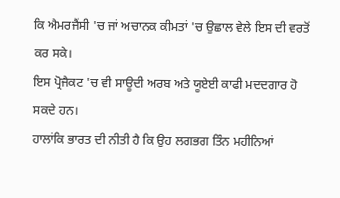ਕਿ ਐਮਰਜੈਂਸੀ 'ਚ ਜਾਂ ਅਚਾਨਕ ਕੀਮਤਾਂ 'ਚ ਉਛਾਲ ਵੇਲੇ ਇਸ ਦੀ ਵਰਤੋਂ ਕਰ ਸਕੇ।
ਇਸ ਪ੍ਰੋਜੈਕਟ 'ਚ ਵੀ ਸਾਊਦੀ ਅਰਬ ਅਤੇ ਯੂਏਈ ਕਾਫੀ ਮਦਦਗਾਰ ਹੋ ਸਕਦੇ ਹਨ।
ਹਾਲਾਂਕਿ ਭਾਰਤ ਦੀ ਨੀਤੀ ਹੈ ਕਿ ਉਹ ਲਗਭਗ ਤਿੰਨ ਮਹੀਨਿਆਂ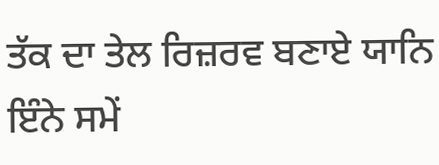ਤੱਕ ਦਾ ਤੇਲ ਰਿਜ਼ਰਵ ਬਣਾਏ ਯਾਨਿ ਇੰਨੇ ਸਮੇਂ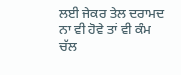ਲਈ ਜੇਕਰ ਤੇਲ ਦਰਾਮਦ ਨਾ ਵੀ ਹੋਵੇ ਤਾਂ ਵੀ ਕੰਮ ਚੱਲ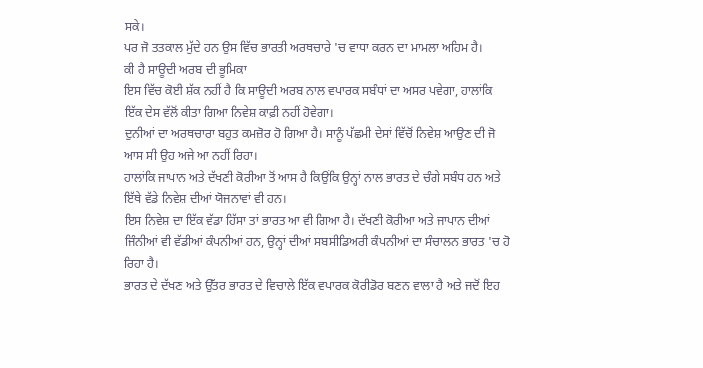ਸਕੇ।
ਪਰ ਜੋ ਤਤਕਾਲ ਮੁੱਦੇ ਹਨ ਉਸ ਵਿੱਚ ਭਾਰਤੀ ਅਰਥਚਾਰੇ 'ਚ ਵਾਧਾ ਕਰਨ ਦਾ ਮਾਮਲਾ ਅਹਿਮ ਹੈ।
ਕੀ ਹੈ ਸਾਊਦੀ ਅਰਬ ਦੀ ਭੂਮਿਕਾ
ਇਸ ਵਿੱਚ ਕੋਈ ਸ਼ੱਕ ਨਹੀਂ ਹੈ ਕਿ ਸਾਊਦੀ ਅਰਬ ਨਾਲ ਵਪਾਰਕ ਸਬੰਧਾਂ ਦਾ ਅਸਰ ਪਵੇਗਾ, ਹਾਲਾਂਕਿ ਇੱਕ ਦੇਸ ਵੱਲੋਂ ਕੀਤਾ ਗਿਆ ਨਿਵੇਸ਼ ਕਾਫ਼ੀ ਨਹੀਂ ਹੋਵੇਗਾ।
ਦੁਨੀਆਂ ਦਾ ਅਰਥਚਾਰਾ ਬਹੁਤ ਕਮਜ਼ੋਰ ਹੋ ਗਿਆ ਹੈ। ਸਾਨੂੰ ਪੱਛਮੀ ਦੇਸਾਂ ਵਿੱਚੋਂ ਨਿਵੇਸ਼ ਆਉਣ ਦੀ ਜੋ ਆਸ ਸੀ ਉਹ ਅਜੇ ਆ ਨਹੀਂ ਰਿਹਾ।
ਹਾਲਾਂਕਿ ਜਾਪਾਨ ਅਤੇ ਦੱਖਣੀ ਕੋਰੀਆ ਤੋਂ ਆਸ ਹੈ ਕਿਉਂਕਿ ਉਨ੍ਹਾਂ ਨਾਲ ਭਾਰਤ ਦੇ ਚੰਗੇ ਸਬੰਧ ਹਨ ਅਤੇ ਇੱਥੇ ਵੱਡੇ ਨਿਵੇਸ਼ ਦੀਆਂ ਯੋਜਨਾਵਾਂ ਵੀ ਹਨ।
ਇਸ ਨਿਵੇਸ਼ ਦਾ ਇੱਕ ਵੱਡਾ ਹਿੱਸਾ ਤਾਂ ਭਾਰਤ ਆ ਵੀ ਗਿਆ ਹੈ। ਦੱਖਣੀ ਕੋਰੀਆ ਅਤੇ ਜਾਪਾਨ ਦੀਆਂ ਜਿੰਨੀਆਂ ਵੀ ਵੱਡੀਆਂ ਕੰਪਨੀਆਂ ਹਨ, ਉਨ੍ਹਾਂ ਦੀਆਂ ਸਬਸੀਡਿਅਰੀ ਕੰਪਨੀਆਂ ਦਾ ਸੰਚਾਲਨ ਭਾਰਤ 'ਚ ਹੋ ਰਿਹਾ ਹੈ।
ਭਾਰਤ ਦੇ ਦੱਖਣ ਅਤੇ ਉੱਤਰ ਭਾਰਤ ਦੇ ਵਿਚਾਲੇ ਇੱਕ ਵਪਾਰਕ ਕੋਰੀਡੋਰ ਬਣਨ ਵਾਲਾ ਹੈ ਅਤੇ ਜਦੋਂ ਇਹ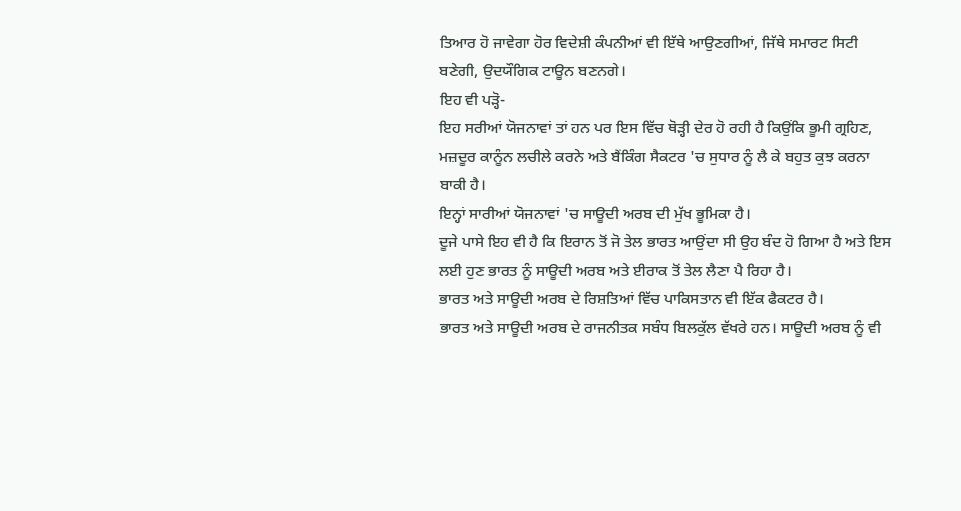ਤਿਆਰ ਹੋ ਜਾਵੇਗਾ ਹੋਰ ਵਿਦੇਸ਼ੀ ਕੰਪਨੀਆਂ ਵੀ ਇੱਥੇ ਆਉਣਗੀਆਂ, ਜਿੱਥੇ ਸਮਾਰਟ ਸਿਟੀ ਬਣੇਗੀ, ਉਦਯੌਗਿਕ ਟਾਊਨ ਬਣਨਗੇ।
ਇਹ ਵੀ ਪੜ੍ਹੋ-
ਇਹ ਸਰੀਆਂ ਯੋਜਨਾਵਾਂ ਤਾਂ ਹਨ ਪਰ ਇਸ ਵਿੱਚ ਥੋੜ੍ਹੀ ਦੇਰ ਹੋ ਰਹੀ ਹੈ ਕਿਉਂਕਿ ਭੂਮੀ ਗ੍ਰਹਿਣ, ਮਜ਼ਦੂਰ ਕਾਨੂੰਨ ਲਚੀਲੇ ਕਰਨੇ ਅਤੇ ਬੈਂਕਿੰਗ ਸੈਕਟਰ 'ਚ ਸੁਧਾਰ ਨੂੰ ਲੈ ਕੇ ਬਹੁਤ ਕੁਝ ਕਰਨਾ ਬਾਕੀ ਹੈ।
ਇਨ੍ਹਾਂ ਸਾਰੀਆਂ ਯੋਜਨਾਵਾਂ 'ਚ ਸਾਊਦੀ ਅਰਬ ਦੀ ਮੁੱਖ ਭੂਮਿਕਾ ਹੈ।
ਦੂਜੇ ਪਾਸੇ ਇਹ ਵੀ ਹੈ ਕਿ ਇਰਾਨ ਤੋਂ ਜੋ ਤੇਲ ਭਾਰਤ ਆਉਂਦਾ ਸੀ ਉਹ ਬੰਦ ਹੋ ਗਿਆ ਹੈ ਅਤੇ ਇਸ ਲਈ ਹੁਣ ਭਾਰਤ ਨੂੰ ਸਾਊਦੀ ਅਰਬ ਅਤੇ ਈਰਾਕ ਤੋਂ ਤੇਲ ਲੈਣਾ ਪੈ ਰਿਹਾ ਹੈ।
ਭਾਰਤ ਅਤੇ ਸਾਊਦੀ ਅਰਬ ਦੇ ਰਿਸ਼ਤਿਆਂ ਵਿੱਚ ਪਾਕਿਸਤਾਨ ਵੀ ਇੱਕ ਫੈਕਟਰ ਹੈ।
ਭਾਰਤ ਅਤੇ ਸਾਊਦੀ ਅਰਬ ਦੇ ਰਾਜਨੀਤਕ ਸਬੰਧ ਬਿਲਕੁੱਲ ਵੱਖਰੇ ਹਨ। ਸਾਊਦੀ ਅਰਬ ਨੂੰ ਵੀ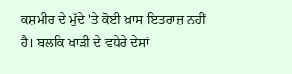ਕਸ਼ਮੀਰ ਦੇ ਮੁੱਦੇ 'ਤੇ ਕੋਈ ਖ਼ਾਸ ਇਤਰਾਜ਼ ਨਹੀਂ ਹੈ। ਬਲਕਿ ਖਾੜੀ ਦੇ ਵਧੇਰੇ ਦੇਸਾਂ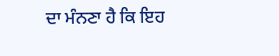ਦਾ ਮੰਨਣਾ ਹੈ ਕਿ ਇਹ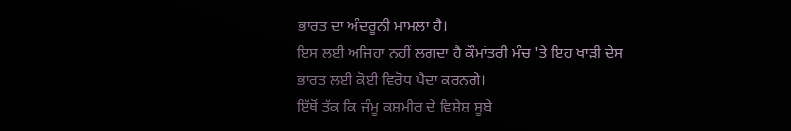ਭਾਰਤ ਦਾ ਅੰਦਰੂਨੀ ਮਾਮਲਾ ਹੈ।
ਇਸ ਲਈ ਅਜਿਹਾ ਨਹੀਂ ਲਗਦਾ ਹੈ ਕੌਮਾਂਤਰੀ ਮੰਚ 'ਤੇ ਇਹ ਖਾੜੀ ਦੇਸ ਭਾਰਤ ਲਈ ਕੋਈ ਵਿਰੋਧ ਪੈਦਾ ਕਰਨਗੇ।
ਇੱਥੋਂ ਤੱਕ ਕਿ ਜੰਮੂ ਕਸ਼ਮੀਰ ਦੇ ਵਿਸ਼ੇਸ਼ ਸੂਬੇ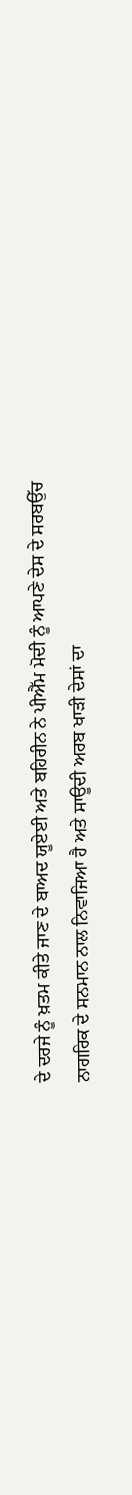ਦੇ ਦਰਜੇ ਨੂੰ ਖ਼ਤਮ ਕੀਤੇ ਜਾਣ ਦੇ ਬਾਅਦ ਯੂਏਈ ਅਤੇ ਬਹਿਰੀਨ ਨੇ ਪੀਐੱਮ ਮੋਦੀ ਨੂੰ ਆਪਣੇ ਦੇਸ ਦੇ ਸਰਬਉੱਚ ਨਾਗਰਿਕ ਦੇ ਸਨਮਾਨ ਨਾਲ ਨਿਵਾਜਿਆ ਹੈ ਅਤੇ ਸਾਊਦੀ ਅਰਬ ਖਾੜੀ ਦੇਸਾਂ ਦਾ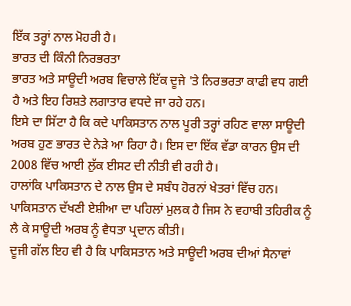ਇੱਕ ਤਰ੍ਹਾਂ ਨਾਲ ਮੋਹਰੀ ਹੈ।
ਭਾਰਤ ਦੀ ਕਿੰਨੀ ਨਿਰਭਰਤਾ
ਭਾਰਤ ਅਤੇ ਸਾਊਦੀ ਅਰਬ ਵਿਚਾਲੇ ਇੱਕ ਦੂਜੇ 'ਤੇ ਨਿਰਭਰਤਾ ਕਾਫੀ ਵਧ ਗਈ ਹੈ ਅਤੇ ਇਹ ਰਿਸ਼ਤੇ ਲਗਾਤਾਰ ਵਧਦੇ ਜਾ ਰਹੇ ਹਨ।
ਇਸੇ ਦਾ ਸਿੱਟਾ ਹੈ ਕਿ ਕਦੇ ਪਾਕਿਸਤਾਨ ਨਾਲ ਪੂਰੀ ਤਰ੍ਹਾਂ ਰਹਿਣ ਵਾਲਾ ਸਾਊਦੀ ਅਰਬ ਹੁਣ ਭਾਰਤ ਦੇ ਨੇੜੇ ਆ ਰਿਹਾ ਹੈ। ਇਸ ਦਾ ਇੱਕ ਵੱਡਾ ਕਾਰਨ ਉਸ ਦੀ 2008 ਵਿੱਚ ਆਈ ਲੁੱਕ ਈਸਟ ਦੀ ਨੀਤੀ ਵੀ ਰਹੀ ਹੈ।
ਹਾਲਾਂਕਿ ਪਾਕਿਸਤਾਨ ਦੇ ਨਾਲ ਉਸ ਦੇ ਸਬੰਧ ਹੋਰਨਾਂ ਖੇਤਰਾਂ ਵਿੱਚ ਹਨ। ਪਾਕਿਸਤਾਨ ਦੱਖਣੀ ਏਸ਼ੀਆ ਦਾ ਪਹਿਲਾਂ ਮੁਲਕ ਹੈ ਜਿਸ ਨੇ ਵਹਾਬੀ ਤਹਿਰੀਕ ਨੂੰ ਲੈ ਕੇ ਸਾਊਦੀ ਅਰਬ ਨੂੰ ਵੈਧਤਾ ਪ੍ਰਦਾਨ ਕੀਤੀ।
ਦੂਜੀ ਗੱਲ ਇਹ ਵੀ ਹੈ ਕਿ ਪਾਕਿਸਤਾਨ ਅਤੇ ਸਾਊਦੀ ਅਰਬ ਦੀਆਂ ਸੈਨਾਵਾਂ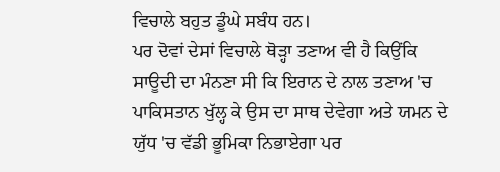ਵਿਚਾਲੇ ਬਹੁਤ ਡੂੰਘੇ ਸਬੰਧ ਹਨ।
ਪਰ ਦੋਵਾਂ ਦੇਸਾਂ ਵਿਚਾਲੇ ਥੋੜ੍ਹਾ ਤਣਾਅ ਵੀ ਹੈ ਕਿਉਂਕਿ ਸਾਊਦੀ ਦਾ ਮੰਨਣਾ ਸੀ ਕਿ ਇਰਾਨ ਦੇ ਨਾਲ ਤਣਾਅ 'ਚ ਪਾਕਿਸਤਾਨ ਖੁੱਲ੍ਹ ਕੇ ਉਸ ਦਾ ਸਾਥ ਦੇਵੇਗਾ ਅਤੇ ਯਮਨ ਦੇ ਯੁੱਧ 'ਚ ਵੱਡੀ ਭੂਮਿਕਾ ਨਿਭਾਏਗਾ ਪਰ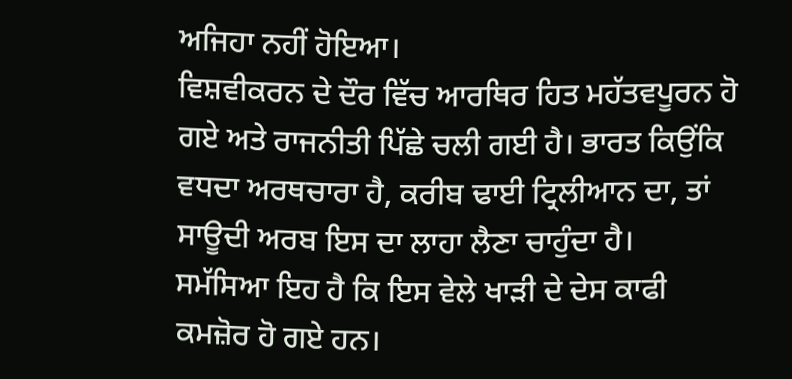ਅਜਿਹਾ ਨਹੀਂ ਹੋਇਆ।
ਵਿਸ਼ਵੀਕਰਨ ਦੇ ਦੌਰ ਵਿੱਚ ਆਰਥਿਰ ਹਿਤ ਮਹੱਤਵਪੂਰਨ ਹੋ ਗਏ ਅਤੇ ਰਾਜਨੀਤੀ ਪਿੱਛੇ ਚਲੀ ਗਈ ਹੈ। ਭਾਰਤ ਕਿਉਂਕਿ ਵਧਦਾ ਅਰਥਚਾਰਾ ਹੈ, ਕਰੀਬ ਢਾਈ ਟ੍ਰਿਲੀਆਨ ਦਾ, ਤਾਂ ਸਾਊਦੀ ਅਰਬ ਇਸ ਦਾ ਲਾਹਾ ਲੈਣਾ ਚਾਹੁੰਦਾ ਹੈ।
ਸਮੱਸਿਆ ਇਹ ਹੈ ਕਿ ਇਸ ਵੇਲੇ ਖਾੜੀ ਦੇ ਦੇਸ ਕਾਫੀ ਕਮਜ਼ੋਰ ਹੋ ਗਏ ਹਨ।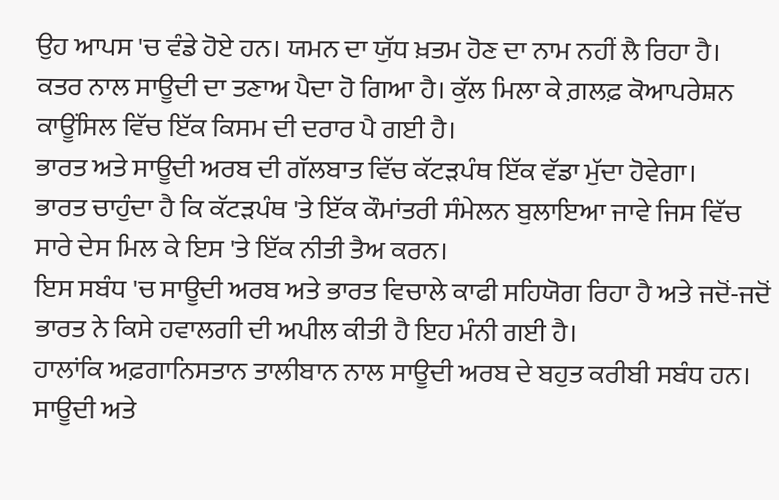ਉਹ ਆਪਸ 'ਚ ਵੰਡੇ ਹੋਏ ਹਨ। ਯਮਨ ਦਾ ਯੁੱਧ ਖ਼ਤਮ ਹੋਣ ਦਾ ਨਾਮ ਨਹੀਂ ਲੈ ਰਿਹਾ ਹੈ।
ਕਤਰ ਨਾਲ ਸਾਊਦੀ ਦਾ ਤਣਾਅ ਪੈਦਾ ਹੋ ਗਿਆ ਹੈ। ਕੁੱਲ ਮਿਲਾ ਕੇ ਗ਼ਲਫ਼ ਕੋਆਪਰੇਸ਼ਨ ਕਾਊਂਸਿਲ ਵਿੱਚ ਇੱਕ ਕਿਸਮ ਦੀ ਦਰਾਰ ਪੈ ਗਈ ਹੈ।
ਭਾਰਤ ਅਤੇ ਸਾਊਦੀ ਅਰਬ ਦੀ ਗੱਲਬਾਤ ਵਿੱਚ ਕੱਟੜਪੰਥ ਇੱਕ ਵੱਡਾ ਮੁੱਦਾ ਹੋਵੇਗਾ।
ਭਾਰਤ ਚਾਹੁੰਦਾ ਹੈ ਕਿ ਕੱਟੜਪੰਥ 'ਤੇ ਇੱਕ ਕੌਮਾਂਤਰੀ ਸੰਮੇਲਨ ਬੁਲਾਇਆ ਜਾਵੇ ਜਿਸ ਵਿੱਚ ਸਾਰੇ ਦੇਸ ਮਿਲ ਕੇ ਇਸ 'ਤੇ ਇੱਕ ਨੀਤੀ ਤੈਅ ਕਰਨ।
ਇਸ ਸਬੰਧ 'ਚ ਸਾਊਦੀ ਅਰਬ ਅਤੇ ਭਾਰਤ ਵਿਚਾਲੇ ਕਾਫੀ ਸਹਿਯੋਗ ਰਿਹਾ ਹੈ ਅਤੇ ਜਦੋਂ-ਜਦੋਂ ਭਾਰਤ ਨੇ ਕਿਸੇ ਹਵਾਲਗੀ ਦੀ ਅਪੀਲ ਕੀਤੀ ਹੈ ਇਹ ਮੰਨੀ ਗਈ ਹੈ।
ਹਾਲਾਂਕਿ ਅਫ਼ਗਾਨਿਸਤਾਨ ਤਾਲੀਬਾਨ ਨਾਲ ਸਾਊਦੀ ਅਰਬ ਦੇ ਬਹੁਤ ਕਰੀਬੀ ਸਬੰਧ ਹਨ।
ਸਾਊਦੀ ਅਤੇ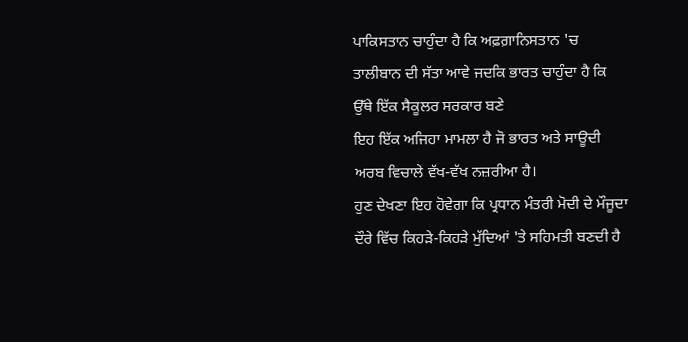ਪਾਕਿਸਤਾਨ ਚਾਹੁੰਦਾ ਹੈ ਕਿ ਅਫ਼ਗ਼ਾਨਿਸਤਾਨ 'ਚ ਤਾਲੀਬਾਨ ਦੀ ਸੱਤਾ ਆਵੇ ਜਦਕਿ ਭਾਰਤ ਚਾਹੁੰਦਾ ਹੈ ਕਿ ਉੱਥੇ ਇੱਕ ਸੈਕੂਲਰ ਸਰਕਾਰ ਬਣੇ
ਇਹ ਇੱਕ ਅਜਿਹਾ ਮਾਮਲਾ ਹੈ ਜੋ ਭਾਰਤ ਅਤੇ ਸਾਊਦੀ ਅਰਬ ਵਿਚਾਲੇ ਵੱਖ-ਵੱਖ ਨਜ਼ਰੀਆ ਹੈ।
ਹੁਣ ਦੇਖਣਾ ਇਹ ਹੋਵੇਗਾ ਕਿ ਪ੍ਰਧਾਨ ਮੰਤਰੀ ਮੋਦੀ ਦੇ ਮੌਜੂਦਾ ਦੌਰੇ ਵਿੱਚ ਕਿਹੜੇ-ਕਿਹੜੇ ਮੁੱਦਿਆਂ 'ਤੇ ਸਹਿਮਤੀ ਬਣਦੀ ਹੈ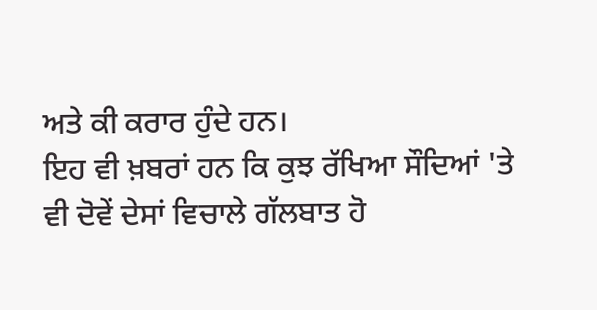ਅਤੇ ਕੀ ਕਰਾਰ ਹੁੰਦੇ ਹਨ।
ਇਹ ਵੀ ਖ਼ਬਰਾਂ ਹਨ ਕਿ ਕੁਝ ਰੱਖਿਆ ਸੌਦਿਆਂ 'ਤੇ ਵੀ ਦੋਵੇਂ ਦੇਸਾਂ ਵਿਚਾਲੇ ਗੱਲਬਾਤ ਹੋ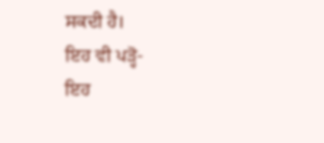ਸਕਦੀ ਹੈ।
ਇਹ ਵੀ ਪੜ੍ਹੋ-
ਇਹ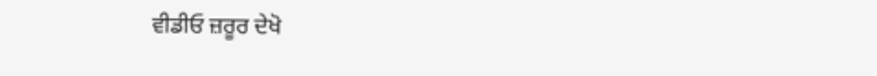ਵੀਡੀਓ ਜ਼ਰੂਰ ਦੇਖੋ